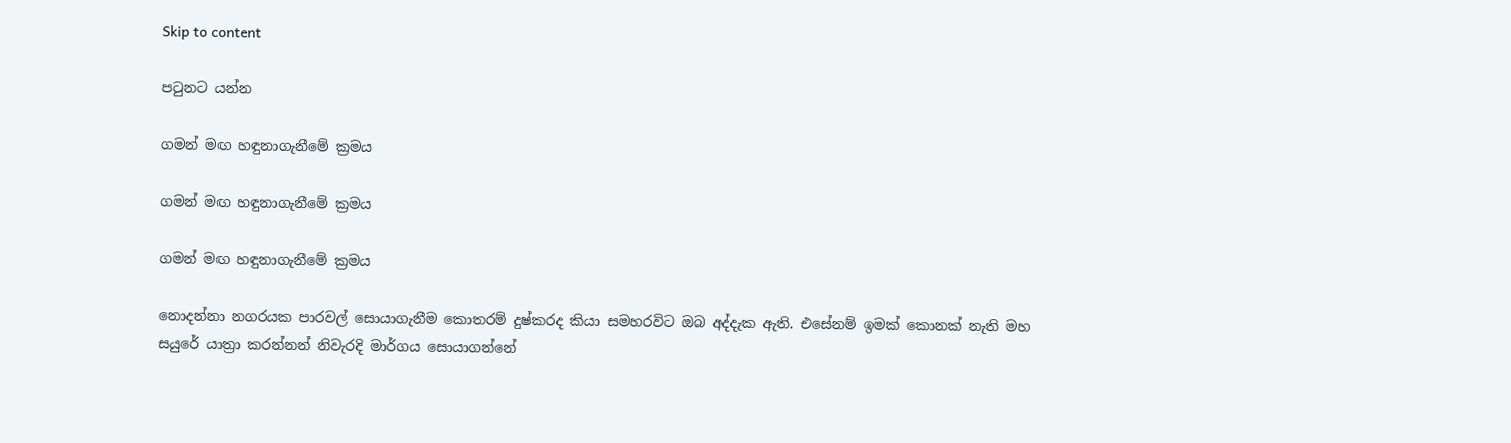Skip to content

පටුනට යන්න

ගමන් මඟ හඳුනාගැනීමේ ක්‍රමය

ගමන් මඟ හඳුනාගැනීමේ ක්‍රමය

ගමන් මඟ හඳුනාගැනීමේ ක්‍රමය

නොදන්නා නගරයක පාරවල් සොයාගැනීම කොතරම් දුෂ්කරද කියා සමහරවිට ඔබ අද්දැක ඇති. එසේනම් ඉමක් කොනක් නැති මහ සයුරේ යාත්‍රා කරන්නන් නිවැරදි මාර්ගය සොයාගන්නේ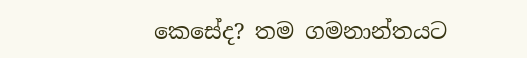කෙසේද? තම ගමනාන්තයට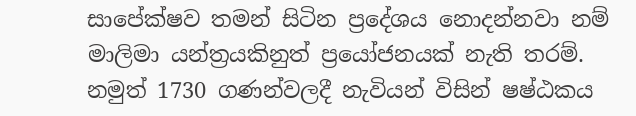සාපේක්ෂව තමන් සිටින ප්‍රදේශය නොදන්නවා නම් මාලිමා යන්ත්‍රයකිනුත් ප්‍රයෝජනයක් නැති තරම්. නමුත් 1730 ගණන්වලදී නැවියන් විසින් ෂෂ්ඨකය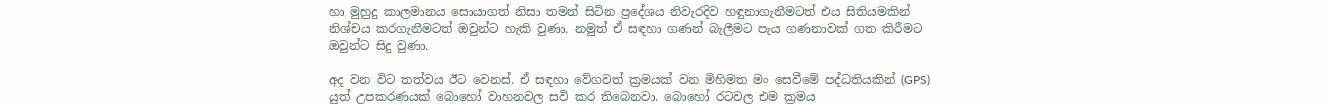හා මුහුදු කාලමානය සොයාගත් නිසා තමන් සිටින ප්‍රදේශය නිවැරදිව හඳුනාගැනීමටත් එය සිතියමකින් නිශ්චය කරගැනීමටත් ඔවුන්ට හැකි වුණා. නමුත් ඒ සඳහා ගණන් බැලීමට පැය ගණනාවක් ගත කිරීමට ඔවුන්ට සිදු වුණා.

අද වන විට තත්වය ඊට වෙනස්. ඒ සඳහා වේගවත් ක්‍රමයක් වන මිහිමත මං සෙවීමේ පද්ධතියකින් (GPS) යුත් උපකරණයක් බොහෝ වාහනවල සවි කර තිබෙනවා. බොහෝ රටවල එම ක්‍රමය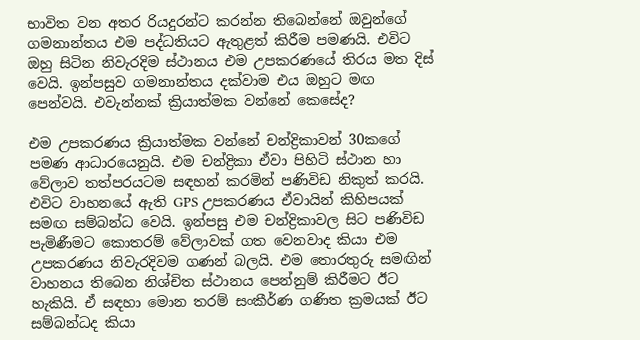භාවිත වන අතර රියදුරන්ට කරන්න තිබෙන්නේ ඔවුන්ගේ ගමනාන්තය එම පද්ධතියට ඇතුළත් කිරීම පමණයි. එවිට ඔහු සිටින නිවැරදිම ස්ථානය එම උපකරණයේ තිරය මත දිස් වෙයි. ඉන්පසුව ගමනාන්තය දක්වාම එය ඔහුට මඟ පෙන්වයි. එවැන්නක් ක්‍රියාත්මක වන්නේ කෙසේද?

එම උපකරණය ක්‍රියාත්මක වන්නේ චන්ද්‍රිකාවන් 30කගේ පමණ ආධාරයෙනුයි. එම චන්ද්‍රිකා ඒවා පිහිටි ස්ථාන හා වේලාව තත්පරයටම සඳහන් කරමින් පණිවිඩ නිකුත් කරයි. එවිට වාහනයේ ඇති GPS උපකරණය ඒවායින් කිහිපයක් සමඟ සම්බන්ධ වෙයි. ඉන්පසු එම චන්ද්‍රිකාවල සිට පණිවිඩ පැමිණීමට කොතරම් වේලාවක් ගත වෙනවාද කියා එම උපකරණය නිවැරදිවම ගණන් බලයි. එම තොරතුරු සමඟින් වාහනය තිබෙන නිශ්චිත ස්ථානය පෙන්නුම් කිරීමට ඊට හැකියි. ඒ සඳහා මොන තරම් සංකීර්ණ ගණිත ක්‍රමයක් ඊට සම්බන්ධද කියා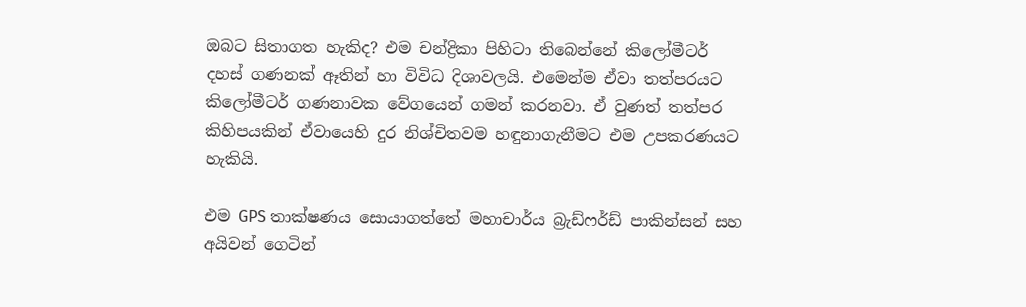ඔබට සිතාගත හැකිද? එම චන්ද්‍රිකා පිහිටා තිබෙන්නේ කිලෝමීටර් දහස් ගණනක් ඈතින් හා විවිධ දිශාවලයි. එමෙන්ම ඒවා තත්පරයට කිලෝමීටර් ගණනාවක වේගයෙන් ගමන් කරනවා. ඒ වුණත් තත්පර කිහිපයකින් ඒවායෙහි දුර නිශ්චිතවම හඳුනාගැනීමට එම උපකරණයට හැකියි.

එම GPS තාක්ෂණය සොයාගත්තේ මහාචාර්ය බ්‍රැඩ්ෆර්ඩ් පාකින්සන් සහ අයිවන් ගෙටින්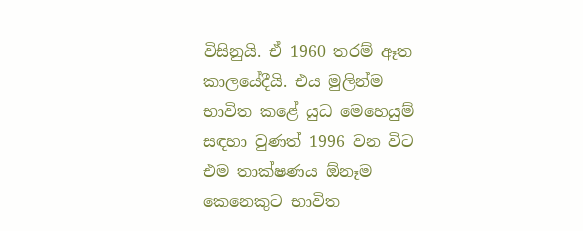විසිනුයි. ඒ 1960 තරම් ඈත කාලයේදීයි. එය මුලින්ම භාවිත කළේ යුධ මෙහෙයුම් සඳහා වුණත් 1996 වන විට එම තාක්ෂණය ඕනෑම කෙනෙකුට භාවිත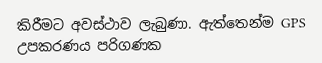කිරීමට අවස්ථාව ලැබුණා. ඇත්තෙන්ම GPS උපකරණය පරිගණක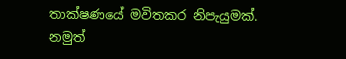තාක්ෂණයේ මවිතකර නිපැයුමක්. නමුත්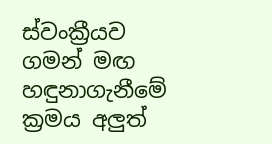ස්වංක්‍රීයව ගමන් මඟ හඳුනාගැනීමේ ක්‍රමය අලුත්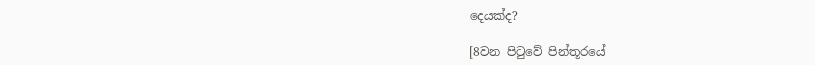දෙයක්ද?

[8වන පිටුවේ පින්තූරයේ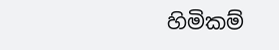හිමිකම්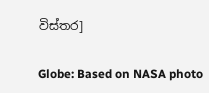විස්තර]

Globe: Based on NASA photo